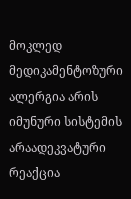მოკლედ
მედიკამენტოზური ალერგია არის იმუნური სისტემის არაადეკვატური რეაქცია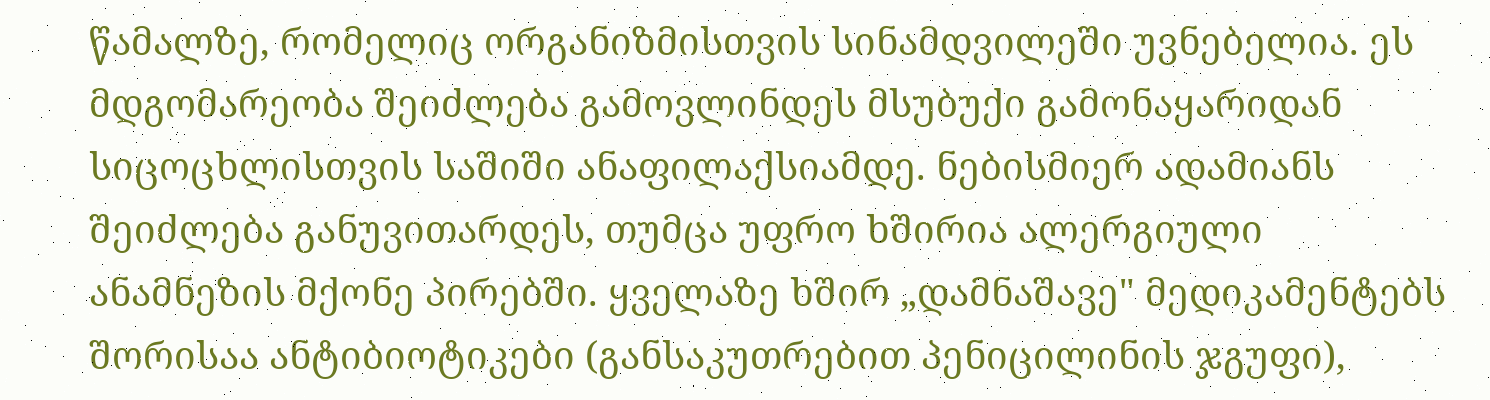წამალზე, რომელიც ორგანიზმისთვის სინამდვილეში უვნებელია. ეს მდგომარეობა შეიძლება გამოვლინდეს მსუბუქი გამონაყარიდან სიცოცხლისთვის საშიში ანაფილაქსიამდე. ნებისმიერ ადამიანს შეიძლება განუვითარდეს, თუმცა უფრო ხშირია ალერგიული ანამნეზის მქონე პირებში. ყველაზე ხშირ „დამნაშავე" მედიკამენტებს შორისაა ანტიბიოტიკები (განსაკუთრებით პენიცილინის ჯგუფი),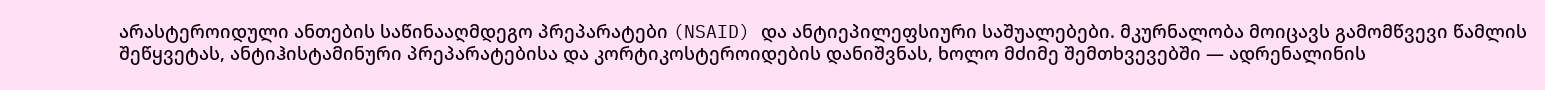არასტეროიდული ანთების საწინააღმდეგო პრეპარატები (NSAID) და ანტიეპილეფსიური საშუალებები. მკურნალობა მოიცავს გამომწვევი წამლის შეწყვეტას, ანტიჰისტამინური პრეპარატებისა და კორტიკოსტეროიდების დანიშვნას, ხოლო მძიმე შემთხვევებში — ადრენალინის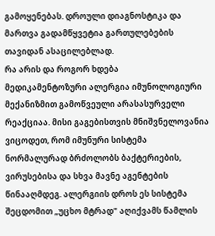გამოყენებას. დროული დიაგნოსტიკა და მართვა გადამწყვეტია გართულებების თავიდან ასაცილებლად.
რა არის და როგორ ხდება
მედიკამენტოზური ალერგია იმუნოლოგიური მექანიზმით გამოწვეული არასასურველი რეაქციაა. მისი გაგებისთვის მნიშვნელოვანია ვიცოდეთ, რომ იმუნური სისტემა ნორმალურად ბრძოლობს ბაქტერიების, ვირუსებისა და სხვა მავნე აგენტების წინააღმდეგ. ალერგიის დროს ეს სისტემა შეცდომით „უცხო მტრად" აღიქვამს წამლის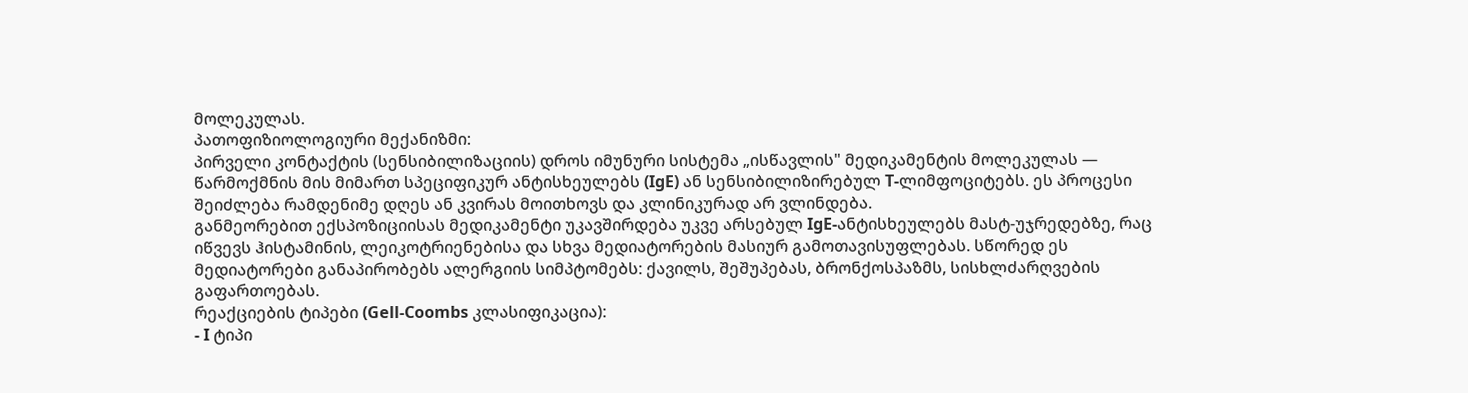მოლეკულას.
პათოფიზიოლოგიური მექანიზმი:
პირველი კონტაქტის (სენსიბილიზაციის) დროს იმუნური სისტემა „ისწავლის" მედიკამენტის მოლეკულას — წარმოქმნის მის მიმართ სპეციფიკურ ანტისხეულებს (IgE) ან სენსიბილიზირებულ T-ლიმფოციტებს. ეს პროცესი შეიძლება რამდენიმე დღეს ან კვირას მოითხოვს და კლინიკურად არ ვლინდება.
განმეორებით ექსპოზიციისას მედიკამენტი უკავშირდება უკვე არსებულ IgE-ანტისხეულებს მასტ-უჯრედებზე, რაც იწვევს ჰისტამინის, ლეიკოტრიენებისა და სხვა მედიატორების მასიურ გამოთავისუფლებას. სწორედ ეს მედიატორები განაპირობებს ალერგიის სიმპტომებს: ქავილს, შეშუპებას, ბრონქოსპაზმს, სისხლძარღვების გაფართოებას.
რეაქციების ტიპები (Gell-Coombs კლასიფიკაცია):
- I ტიპი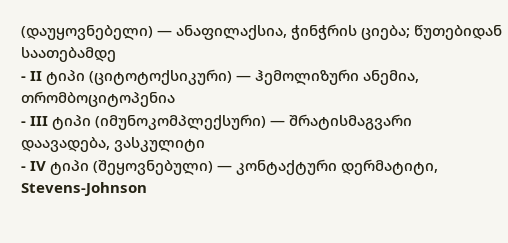(დაუყოვნებელი) — ანაფილაქსია, ჭინჭრის ციება; წუთებიდან საათებამდე
- II ტიპი (ციტოტოქსიკური) — ჰემოლიზური ანემია, თრომბოციტოპენია
- III ტიპი (იმუნოკომპლექსური) — შრატისმაგვარი დაავადება, ვასკულიტი
- IV ტიპი (შეყოვნებული) — კონტაქტური დერმატიტი, Stevens-Johnson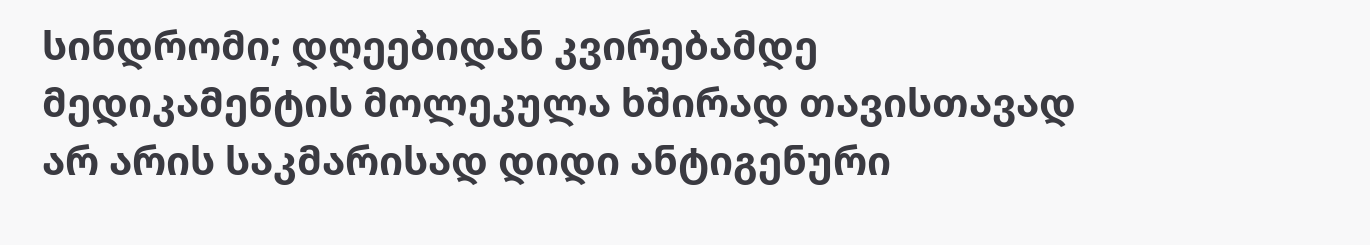სინდრომი; დღეებიდან კვირებამდე
მედიკამენტის მოლეკულა ხშირად თავისთავად არ არის საკმარისად დიდი ანტიგენური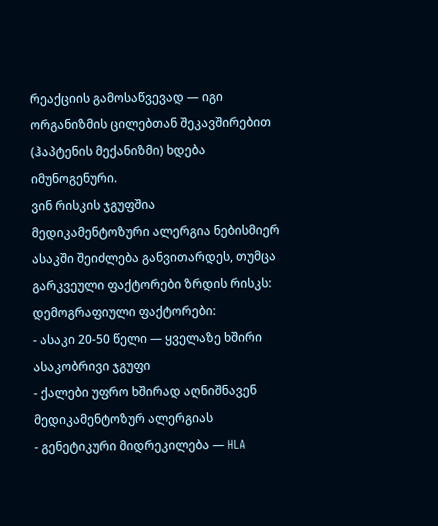რეაქციის გამოსაწვევად — იგი ორგანიზმის ცილებთან შეკავშირებით (ჰაპტენის მექანიზმი) ხდება იმუნოგენური.
ვინ რისკის ჯგუფშია
მედიკამენტოზური ალერგია ნებისმიერ ასაკში შეიძლება განვითარდეს, თუმცა გარკვეული ფაქტორები ზრდის რისკს:
დემოგრაფიული ფაქტორები:
- ასაკი 20-50 წელი — ყველაზე ხშირი ასაკობრივი ჯგუფი
- ქალები უფრო ხშირად აღნიშნავენ მედიკამენტოზურ ალერგიას
- გენეტიკური მიდრეკილება — HLA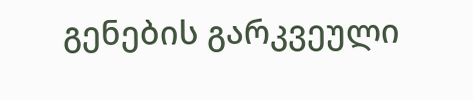გენების გარკვეული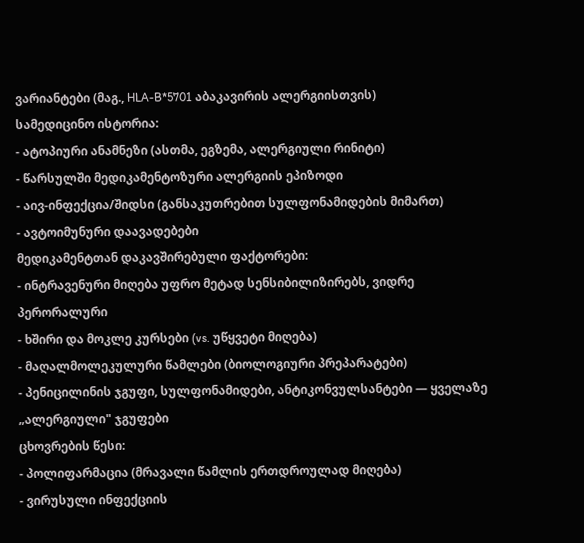ვარიანტები (მაგ., HLA-B*5701 აბაკავირის ალერგიისთვის)
სამედიცინო ისტორია:
- ატოპიური ანამნეზი (ასთმა, ეგზემა, ალერგიული რინიტი)
- წარსულში მედიკამენტოზური ალერგიის ეპიზოდი
- აივ-ინფექცია/შიდსი (განსაკუთრებით სულფონამიდების მიმართ)
- ავტოიმუნური დაავადებები
მედიკამენტთან დაკავშირებული ფაქტორები:
- ინტრავენური მიღება უფრო მეტად სენსიბილიზირებს, ვიდრე პერორალური
- ხშირი და მოკლე კურსები (vs. უწყვეტი მიღება)
- მაღალმოლეკულური წამლები (ბიოლოგიური პრეპარატები)
- პენიცილინის ჯგუფი, სულფონამიდები, ანტიკონვულსანტები — ყველაზე „ალერგიული" ჯგუფები
ცხოვრების წესი:
- პოლიფარმაცია (მრავალი წამლის ერთდროულად მიღება)
- ვირუსული ინფექციის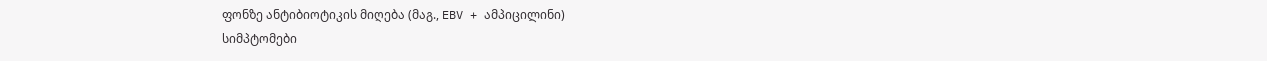ფონზე ანტიბიოტიკის მიღება (მაგ., EBV + ამპიცილინი)
სიმპტომები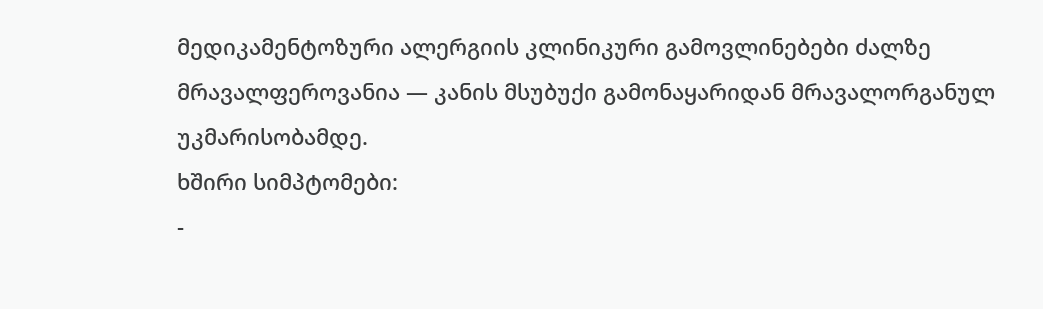მედიკამენტოზური ალერგიის კლინიკური გამოვლინებები ძალზე მრავალფეროვანია — კანის მსუბუქი გამონაყარიდან მრავალორგანულ უკმარისობამდე.
ხშირი სიმპტომები:
-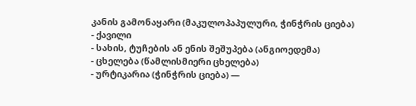კანის გამონაყარი (მაკულოპაპულური, ჭინჭრის ციება)
- ქავილი
- სახის, ტუჩების ან ენის შეშუპება (ანგიოედემა)
- ცხელება (წამლისმიერი ცხელება)
- ურტიკარია (ჭინჭრის ციება) —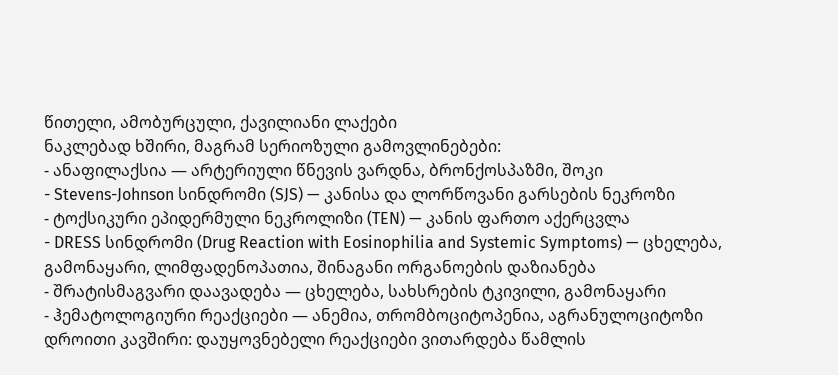წითელი, ამობურცული, ქავილიანი ლაქები
ნაკლებად ხშირი, მაგრამ სერიოზული გამოვლინებები:
- ანაფილაქსია — არტერიული წნევის ვარდნა, ბრონქოსპაზმი, შოკი
- Stevens-Johnson სინდრომი (SJS) — კანისა და ლორწოვანი გარსების ნეკროზი
- ტოქსიკური ეპიდერმული ნეკროლიზი (TEN) — კანის ფართო აქერცვლა
- DRESS სინდრომი (Drug Reaction with Eosinophilia and Systemic Symptoms) — ცხელება, გამონაყარი, ლიმფადენოპათია, შინაგანი ორგანოების დაზიანება
- შრატისმაგვარი დაავადება — ცხელება, სახსრების ტკივილი, გამონაყარი
- ჰემატოლოგიური რეაქციები — ანემია, თრომბოციტოპენია, აგრანულოციტოზი
დროითი კავშირი: დაუყოვნებელი რეაქციები ვითარდება წამლის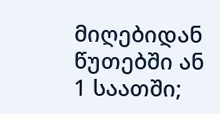მიღებიდან წუთებში ან 1 საათში;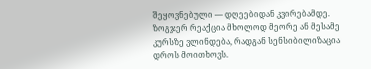შეყოვნებული — დღეებიდან კვირებამდე. ზოგჯერ რეაქცია მხოლოდ მეორე ან მესამე კურსზე ვლინდება, რადგან სენსიბილიზაცია დროს მოითხოვს.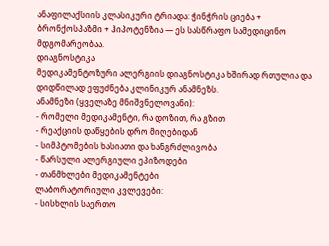ანაფილაქსიის კლასიკური ტრიადა: ჭინჭრის ციება + ბრონქოსპაზმი + ჰიპოტენზია — ეს სასწრაფო სამედიცინო მდგომარეობაა.
დიაგნოსტიკა
მედიკამენტოზური ალერგიის დიაგნოსტიკა ხშირად რთულია და დიდწილად ეფუძნება კლინიკურ ანამნეზს.
ანამნეზი (ყველაზე მნიშვნელოვანი):
- რომელი მედიკამენტი, რა დოზით, რა გზით
- რეაქციის დაწყების დრო მიღებიდან
- სიმპტომების ხასიათი და ხანგრძლივობა
- წარსული ალერგიული ეპიზოდები
- თანმხლები მედიკამენტები
ლაბორატორიული კვლევები:
- სისხლის საერთო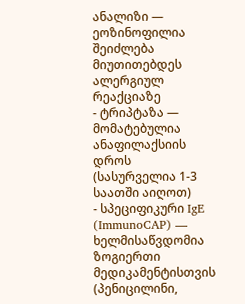ანალიზი — ეოზინოფილია შეიძლება მიუთითებდეს ალერგიულ რეაქციაზე
- ტრიპტაზა — მომატებულია ანაფილაქსიის დროს (სასურველია 1-3 საათში აიღოთ)
- სპეციფიკური IgE (ImmunoCAP) — ხელმისაწვდომია ზოგიერთი მედიკამენტისთვის (პენიცილინი,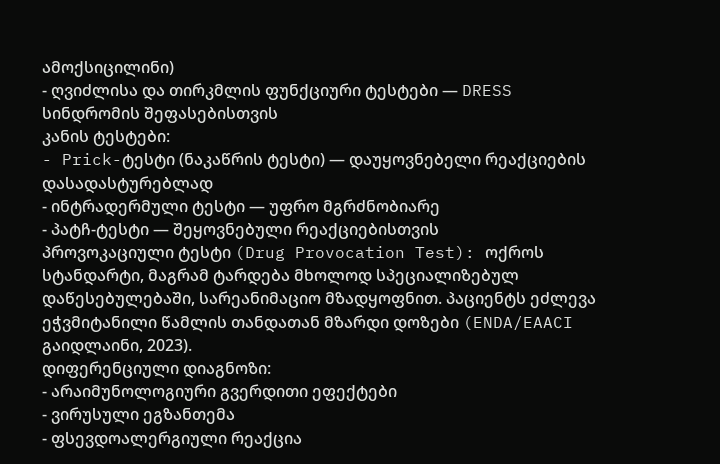ამოქსიცილინი)
- ღვიძლისა და თირკმლის ფუნქციური ტესტები — DRESS სინდრომის შეფასებისთვის
კანის ტესტები:
- Prick-ტესტი (ნაკაწრის ტესტი) — დაუყოვნებელი რეაქციების დასადასტურებლად
- ინტრადერმული ტესტი — უფრო მგრძნობიარე
- პატჩ-ტესტი — შეყოვნებული რეაქციებისთვის
პროვოკაციული ტესტი (Drug Provocation Test): ოქროს სტანდარტი, მაგრამ ტარდება მხოლოდ სპეციალიზებულ დაწესებულებაში, სარეანიმაციო მზადყოფნით. პაციენტს ეძლევა ეჭვმიტანილი წამლის თანდათან მზარდი დოზები (ENDA/EAACI გაიდლაინი, 2023).
დიფერენციული დიაგნოზი:
- არაიმუნოლოგიური გვერდითი ეფექტები
- ვირუსული ეგზანთემა
- ფსევდოალერგიული რეაქცია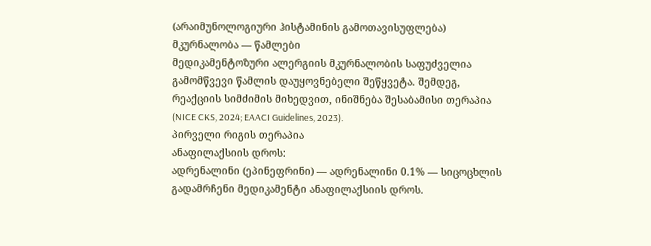(არაიმუნოლოგიური ჰისტამინის გამოთავისუფლება)
მკურნალობა — წამლები
მედიკამენტოზური ალერგიის მკურნალობის საფუძველია გამომწვევი წამლის დაუყოვნებელი შეწყვეტა. შემდეგ, რეაქციის სიმძიმის მიხედვით, ინიშნება შესაბამისი თერაპია (NICE CKS, 2024; EAACI Guidelines, 2023).
პირველი რიგის თერაპია
ანაფილაქსიის დროს:
ადრენალინი (ეპინეფრინი) — ადრენალინი 0.1% — სიცოცხლის გადამრჩენი მედიკამენტი ანაფილაქსიის დროს.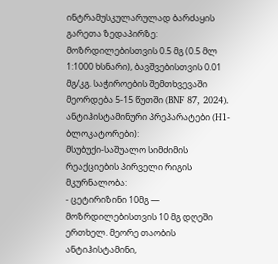ინტრამუსკულარულად ბარძაყის გარეთა ზედაპირზე: მოზრდილებისთვის 0.5 მგ (0.5 მლ 1:1000 ხსნარი), ბავშვებისთვის 0.01 მგ/კგ. საჭიროების შემთხვევაში მეორდება 5-15 წუთში (BNF 87, 2024).
ანტიჰისტამინური პრეპარატები (H1-ბლოკატორები):
მსუბუქი-საშუალო სიმძიმის რეაქციების პირველი რიგის მკურნალობა:
- ცეტირიზინი 10მგ — მოზრდილებისთვის 10 მგ დღეში ერთხელ. მეორე თაობის ანტიჰისტამინი,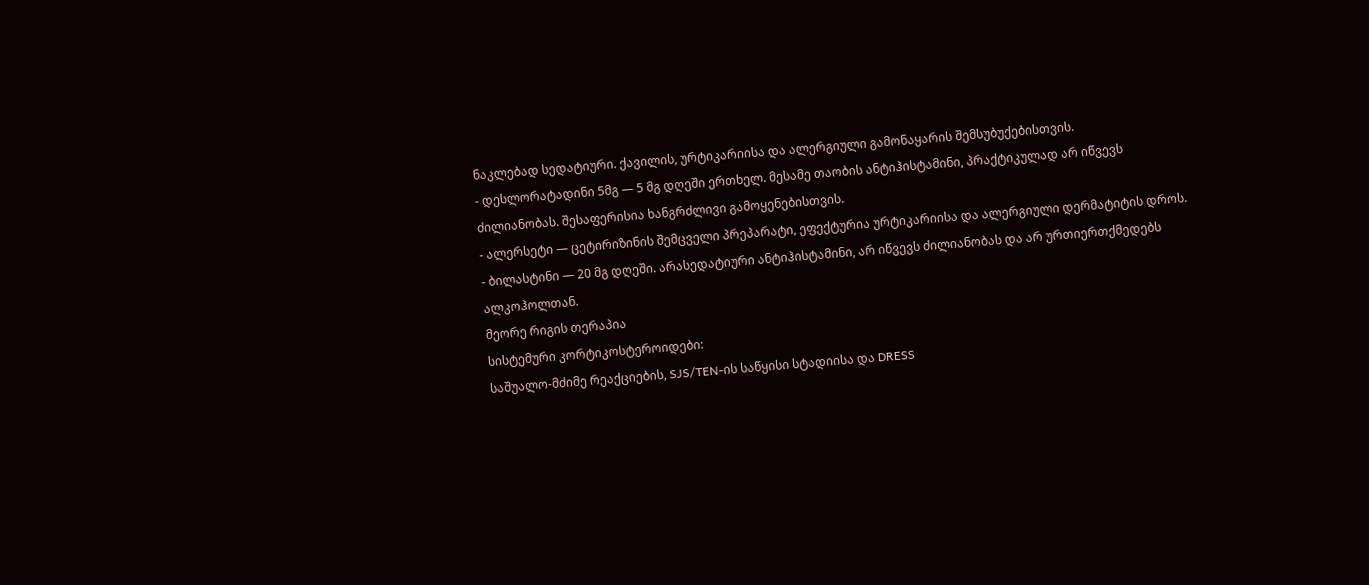ნაკლებად სედატიური. ქავილის, ურტიკარიისა და ალერგიული გამონაყარის შემსუბუქებისთვის.
- დესლორატადინი 5მგ — 5 მგ დღეში ერთხელ. მესამე თაობის ანტიჰისტამინი, პრაქტიკულად არ იწვევს ძილიანობას. შესაფერისია ხანგრძლივი გამოყენებისთვის.
- ალერსეტი — ცეტირიზინის შემცველი პრეპარატი, ეფექტურია ურტიკარიისა და ალერგიული დერმატიტის დროს.
- ბილასტინი — 20 მგ დღეში. არასედატიური ანტიჰისტამინი, არ იწვევს ძილიანობას და არ ურთიერთქმედებს ალკოჰოლთან.
მეორე რიგის თერაპია
სისტემური კორტიკოსტეროიდები:
საშუალო-მძიმე რეაქციების, SJS/TEN-ის საწყისი სტადიისა და DRESS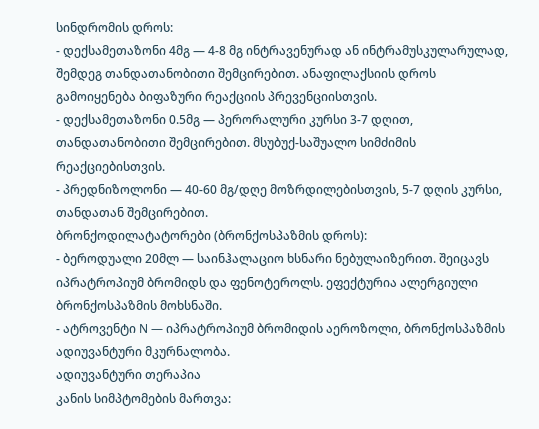სინდრომის დროს:
- დექსამეთაზონი 4მგ — 4-8 მგ ინტრავენურად ან ინტრამუსკულარულად, შემდეგ თანდათანობითი შემცირებით. ანაფილაქსიის დროს გამოიყენება ბიფაზური რეაქციის პრევენციისთვის.
- დექსამეთაზონი 0.5მგ — პერორალური კურსი 3-7 დღით, თანდათანობითი შემცირებით. მსუბუქ-საშუალო სიმძიმის რეაქციებისთვის.
- პრედნიზოლონი — 40-60 მგ/დღე მოზრდილებისთვის, 5-7 დღის კურსი, თანდათან შემცირებით.
ბრონქოდილატატორები (ბრონქოსპაზმის დროს):
- ბეროდუალი 20მლ — საინჰალაციო ხსნარი ნებულაიზერით. შეიცავს იპრატროპიუმ ბრომიდს და ფენოტეროლს. ეფექტურია ალერგიული ბრონქოსპაზმის მოხსნაში.
- ატროვენტი N — იპრატროპიუმ ბრომიდის აეროზოლი, ბრონქოსპაზმის ადიუვანტური მკურნალობა.
ადიუვანტური თერაპია
კანის სიმპტომების მართვა: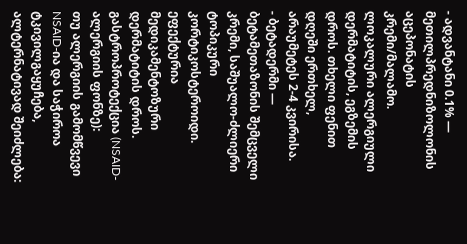- ადვანტანი 0.1% — მეთილპრედნიზოლონის აცეპონატის კრემი/მალამო. ლოკალური ალერგიული დერმატიტის, ეგზემის დროს. თხელი ფენით დღეში ერთხელ, არაუმეტეს 2-4 კვირისა.
- ბეტადერმი — ბეტამეთაზონის შემცველი კრემი, საშუალო-ძლიერი ტოპიკური კორტიკოსტეროიდი. ეფექტურია მედიკამენტოზური დერმატიტის დროს.
გასტროპროტექცია (NSAID-ალერგიის ფონზე):
თუ ალერგიის გამომწვევი NSAID-ია და საჭიროა ტკივილგაყუჩება, ალტერნატივად შეიძლება: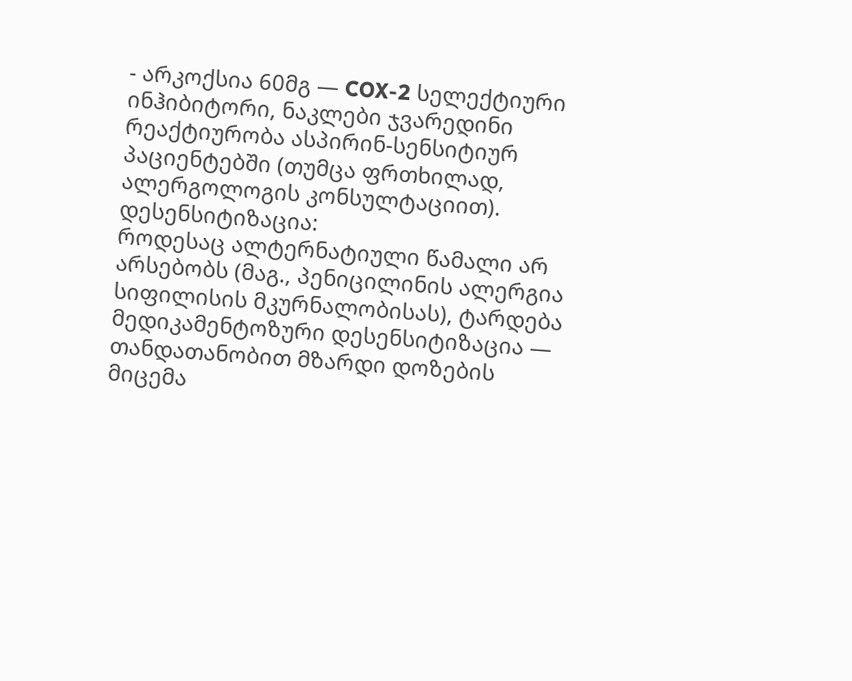- არკოქსია 60მგ — COX-2 სელექტიური ინჰიბიტორი, ნაკლები ჯვარედინი რეაქტიურობა ასპირინ-სენსიტიურ პაციენტებში (თუმცა ფრთხილად, ალერგოლოგის კონსულტაციით).
დესენსიტიზაცია:
როდესაც ალტერნატიული წამალი არ არსებობს (მაგ., პენიცილინის ალერგია სიფილისის მკურნალობისას), ტარდება მედიკამენტოზური დესენსიტიზაცია — თანდათანობით მზარდი დოზების მიცემა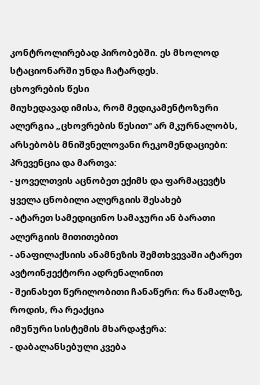კონტროლირებად პირობებში. ეს მხოლოდ სტაციონარში უნდა ჩატარდეს.
ცხოვრების წესი
მიუხედავად იმისა, რომ მედიკამენტოზური ალერგია „ცხოვრების წესით" არ მკურნალობს, არსებობს მნიშვნელოვანი რეკომენდაციები:
პრევენცია და მართვა:
- ყოველთვის აცნობეთ ექიმს და ფარმაცევტს ყველა ცნობილი ალერგიის შესახებ
- ატარეთ სამედიცინო სამაჯური ან ბარათი ალერგიის მითითებით
- ანაფილაქსიის ანამნეზის შემთხვევაში ატარეთ ავტოინჟექტორი ადრენალინით
- შეინახეთ წერილობითი ჩანაწერი: რა წამალზე, როდის, რა რეაქცია
იმუნური სისტემის მხარდაჭერა:
- დაბალანსებული კვება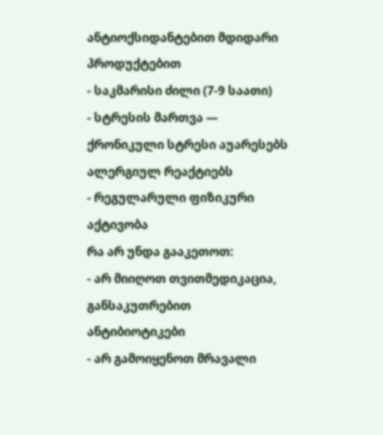ანტიოქსიდანტებით მდიდარი პროდუქტებით
- საკმარისი ძილი (7-9 საათი)
- სტრესის მართვა — ქრონიკული სტრესი აუარესებს ალერგიულ რეაქტიებს
- რეგულარული ფიზიკური აქტივობა
რა არ უნდა გააკეთოთ:
- არ მიიღოთ თვითმედიკაცია, განსაკუთრებით ანტიბიოტიკები
- არ გამოიყენოთ მრავალი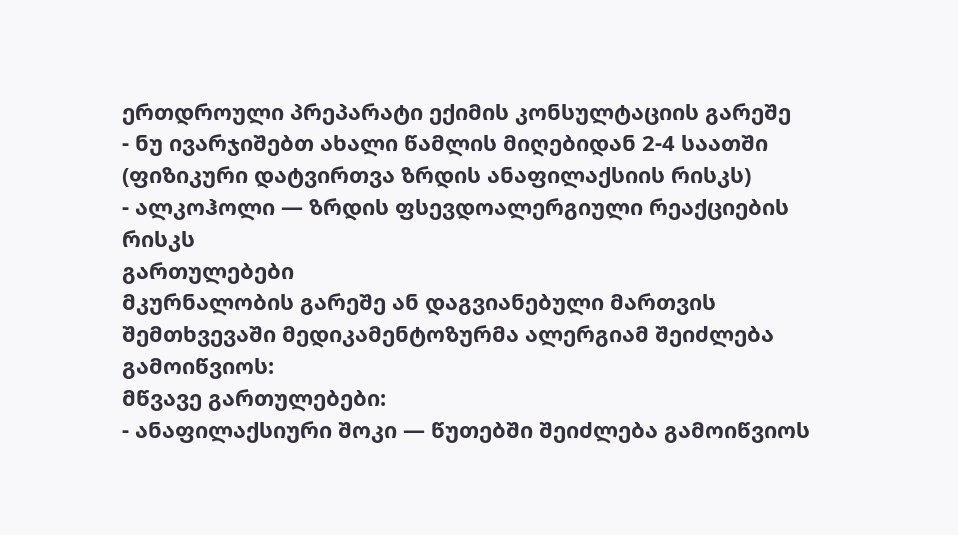ერთდროული პრეპარატი ექიმის კონსულტაციის გარეშე
- ნუ ივარჯიშებთ ახალი წამლის მიღებიდან 2-4 საათში (ფიზიკური დატვირთვა ზრდის ანაფილაქსიის რისკს)
- ალკოჰოლი — ზრდის ფსევდოალერგიული რეაქციების რისკს
გართულებები
მკურნალობის გარეშე ან დაგვიანებული მართვის შემთხვევაში მედიკამენტოზურმა ალერგიამ შეიძლება გამოიწვიოს:
მწვავე გართულებები:
- ანაფილაქსიური შოკი — წუთებში შეიძლება გამოიწვიოს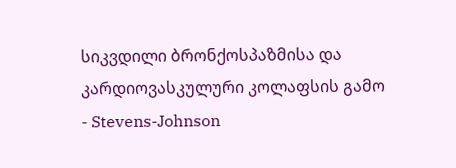სიკვდილი ბრონქოსპაზმისა და კარდიოვასკულური კოლაფსის გამო
- Stevens-Johnson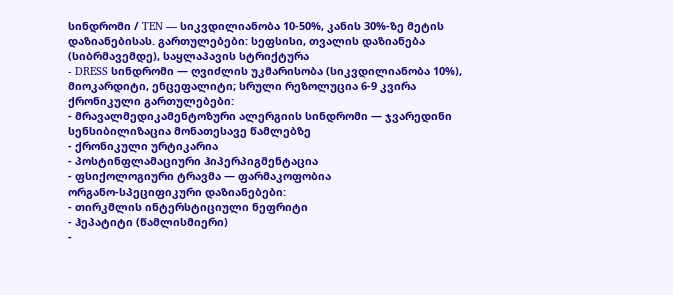სინდრომი / TEN — სიკვდილიანობა 10-50%, კანის 30%-ზე მეტის დაზიანებისას. გართულებები: სეფსისი, თვალის დაზიანება (სიბრმავემდე), საყლაპავის სტრიქტურა
- DRESS სინდრომი — ღვიძლის უკმარისობა (სიკვდილიანობა 10%), მიოკარდიტი, ენცეფალიტი; სრული რეზოლუცია 6-9 კვირა
ქრონიკული გართულებები:
- მრავალმედიკამენტოზური ალერგიის სინდრომი — ჯვარედინი სენსიბილიზაცია მონათესავე წამლებზე
- ქრონიკული ურტიკარია
- პოსტინფლამაციური ჰიპერპიგმენტაცია
- ფსიქოლოგიური ტრავმა — ფარმაკოფობია
ორგანო-სპეციფიკური დაზიანებები:
- თირკმლის ინტერსტიციული ნეფრიტი
- ჰეპატიტი (წამლისმიერი)
-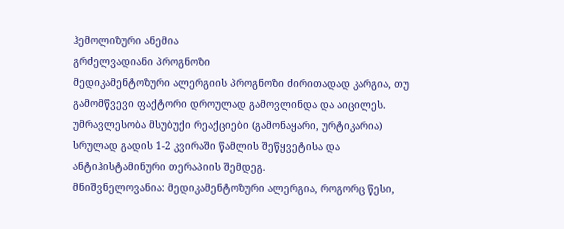ჰემოლიზური ანემია
გრძელვადიანი პროგნოზი
მედიკამენტოზური ალერგიის პროგნოზი ძირითადად კარგია, თუ გამომწვევი ფაქტორი დროულად გამოვლინდა და აიცილეს. უმრავლესობა მსუბუქი რეაქციები (გამონაყარი, ურტიკარია) სრულად გადის 1-2 კვირაში წამლის შეწყვეტისა და ანტიჰისტამინური თერაპიის შემდეგ.
მნიშვნელოვანია: მედიკამენტოზური ალერგია, როგორც წესი,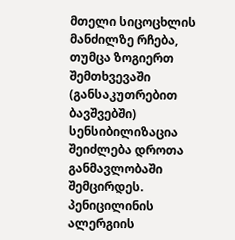მთელი სიცოცხლის მანძილზე რჩება, თუმცა ზოგიერთ შემთხვევაში (განსაკუთრებით ბავშვებში) სენსიბილიზაცია შეიძლება დროთა განმავლობაში შემცირდეს. პენიცილინის ალერგიის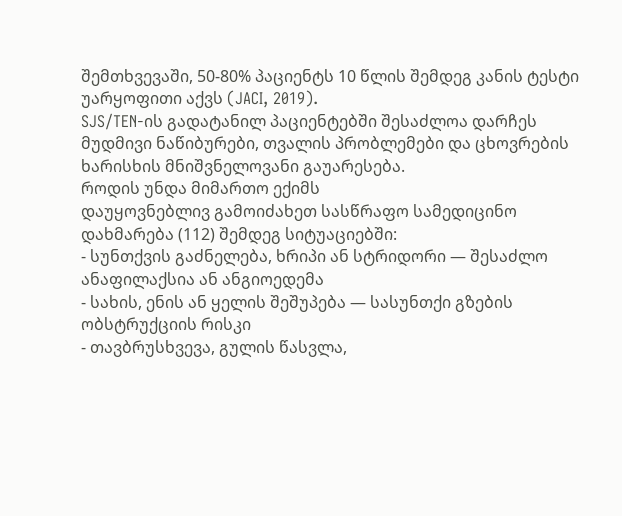შემთხვევაში, 50-80% პაციენტს 10 წლის შემდეგ კანის ტესტი უარყოფითი აქვს (JACI, 2019).
SJS/TEN-ის გადატანილ პაციენტებში შესაძლოა დარჩეს მუდმივი ნაწიბურები, თვალის პრობლემები და ცხოვრების ხარისხის მნიშვნელოვანი გაუარესება.
როდის უნდა მიმართო ექიმს
დაუყოვნებლივ გამოიძახეთ სასწრაფო სამედიცინო დახმარება (112) შემდეგ სიტუაციებში:
- სუნთქვის გაძნელება, ხრიპი ან სტრიდორი — შესაძლო ანაფილაქსია ან ანგიოედემა
- სახის, ენის ან ყელის შეშუპება — სასუნთქი გზების ობსტრუქციის რისკი
- თავბრუსხვევა, გულის წასვლა,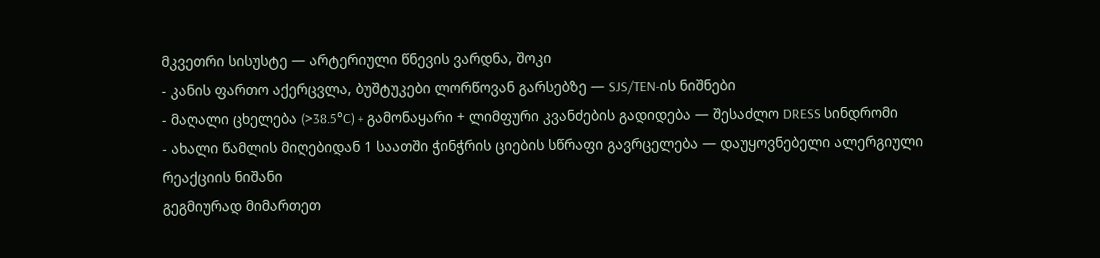მკვეთრი სისუსტე — არტერიული წნევის ვარდნა, შოკი
- კანის ფართო აქერცვლა, ბუშტუკები ლორწოვან გარსებზე — SJS/TEN-ის ნიშნები
- მაღალი ცხელება (>38.5°C) + გამონაყარი + ლიმფური კვანძების გადიდება — შესაძლო DRESS სინდრომი
- ახალი წამლის მიღებიდან 1 საათში ჭინჭრის ციების სწრაფი გავრცელება — დაუყოვნებელი ალერგიული რეაქციის ნიშანი
გეგმიურად მიმართეთ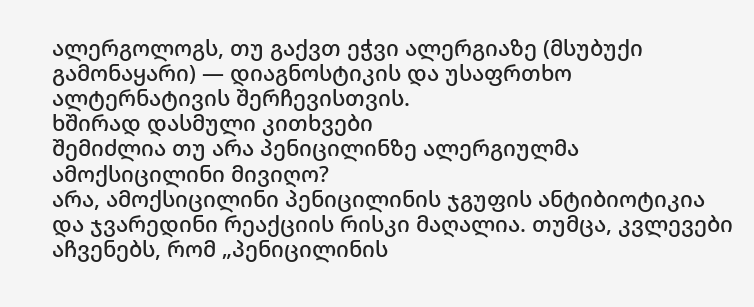ალერგოლოგს, თუ გაქვთ ეჭვი ალერგიაზე (მსუბუქი გამონაყარი) — დიაგნოსტიკის და უსაფრთხო ალტერნატივის შერჩევისთვის.
ხშირად დასმული კითხვები
შემიძლია თუ არა პენიცილინზე ალერგიულმა ამოქსიცილინი მივიღო?
არა, ამოქსიცილინი პენიცილინის ჯგუფის ანტიბიოტიკია და ჯვარედინი რეაქციის რისკი მაღალია. თუმცა, კვლევები აჩვენებს, რომ „პენიცილინის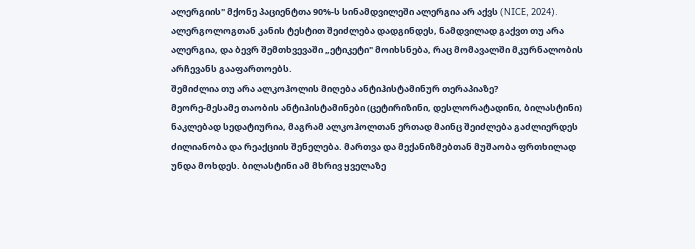ალერგიის" მქონე პაციენტთა 90%-ს სინამდვილეში ალერგია არ აქვს (NICE, 2024). ალერგოლოგთან კანის ტესტით შეიძლება დადგინდეს, ნამდვილად გაქვთ თუ არა ალერგია, და ბევრ შემთხვევაში „ეტიკეტი" მოიხსნება, რაც მომავალში მკურნალობის არჩევანს გააფართოებს.
შემიძლია თუ არა ალკოჰოლის მიღება ანტიჰისტამინურ თერაპიაზე?
მეორე-მესამე თაობის ანტიჰისტამინები (ცეტირიზინი, დესლორატადინი, ბილასტინი) ნაკლებად სედატიურია, მაგრამ ალკოჰოლთან ერთად მაინც შეიძლება გაძლიერდეს ძილიანობა და რეაქციის შენელება. მართვა და მექანიზმებთან მუშაობა ფრთხილად უნდა მოხდეს. ბილასტინი ამ მხრივ ყველაზე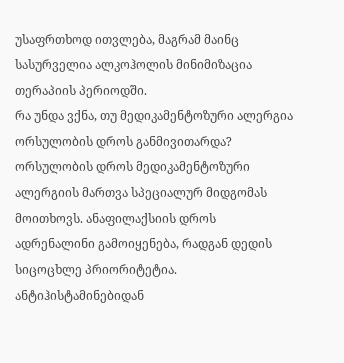უსაფრთხოდ ითვლება, მაგრამ მაინც სასურველია ალკოჰოლის მინიმიზაცია თერაპიის პერიოდში.
რა უნდა ვქნა, თუ მედიკამენტოზური ალერგია ორსულობის დროს განმივითარდა?
ორსულობის დროს მედიკამენტოზური ალერგიის მართვა სპეციალურ მიდგომას მოითხოვს. ანაფილაქსიის დროს ადრენალინი გამოიყენება, რადგან დედის სიცოცხლე პრიორიტეტია. ანტიჰისტამინებიდან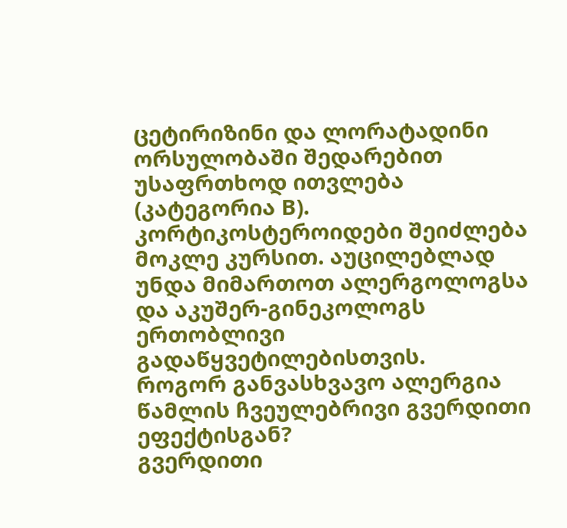ცეტირიზინი და ლორატადინი ორსულობაში შედარებით უსაფრთხოდ ითვლება (კატეგორია B). კორტიკოსტეროიდები შეიძლება მოკლე კურსით. აუცილებლად უნდა მიმართოთ ალერგოლოგსა და აკუშერ-გინეკოლოგს ერთობლივი გადაწყვეტილებისთვის.
როგორ განვასხვავო ალერგია წამლის ჩვეულებრივი გვერდითი ეფექტისგან?
გვერდითი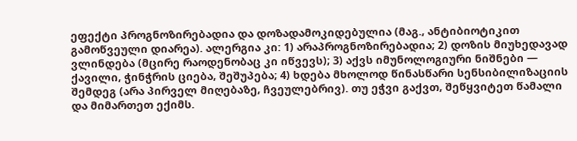ეფექტი პროგნოზირებადია და დოზადამოკიდებულია (მაგ., ანტიბიოტიკით გამოწვეული დიარეა). ალერგია კი: 1) არაპროგნოზირებადია; 2) დოზის მიუხედავად ვლინდება (მცირე რაოდენობაც კი იწვევს); 3) აქვს იმუნოლოგიური ნიშნები — ქავილი, ჭინჭრის ციება, შეშუპება; 4) ხდება მხოლოდ წინასწარი სენსიბილიზაციის შემდეგ (არა პირველ მიღებაზე, ჩვეულებრივ). თუ ეჭვი გაქვთ, შეწყვიტეთ წამალი და მიმართეთ ექიმს.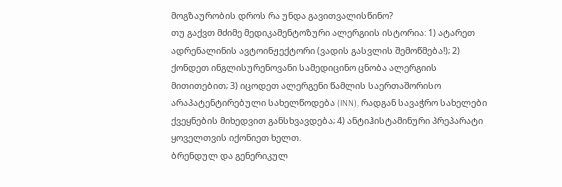მოგზაურობის დროს რა უნდა გავითვალისწინო?
თუ გაქვთ მძიმე მედიკამენტოზური ალერგიის ისტორია: 1) ატარეთ ადრენალინის ავტოინჟექტორი (ვადის გასვლის შემოწმება!); 2) ქონდეთ ინგლისურენოვანი სამედიცინო ცნობა ალერგიის მითითებით; 3) იცოდეთ ალერგენი წამლის საერთაშორისო არაპატენტირებული სახელწოდება (INN), რადგან სავაჭრო სახელები ქვეყნების მიხედვით განსხვავდება; 4) ანტიჰისტამინური პრეპარატი ყოველთვის იქონიეთ ხელთ.
ბრენდულ და გენერიკულ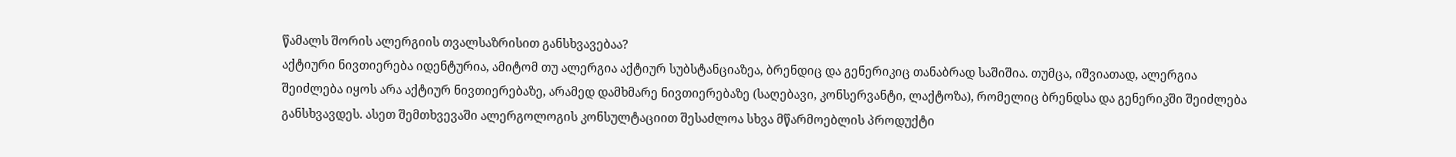წამალს შორის ალერგიის თვალსაზრისით განსხვავებაა?
აქტიური ნივთიერება იდენტურია, ამიტომ თუ ალერგია აქტიურ სუბსტანციაზეა, ბრენდიც და გენერიკიც თანაბრად საშიშია. თუმცა, იშვიათად, ალერგია შეიძლება იყოს არა აქტიურ ნივთიერებაზე, არამედ დამხმარე ნივთიერებაზე (საღებავი, კონსერვანტი, ლაქტოზა), რომელიც ბრენდსა და გენერიკში შეიძლება განსხვავდეს. ასეთ შემთხვევაში ალერგოლოგის კონსულტაციით შესაძლოა სხვა მწარმოებლის პროდუქტი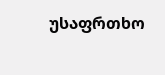უსაფრთხო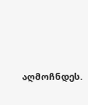აღმოჩნდეს.